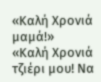«Καλή Χρονιά μαμά!»
«Καλή Χρονιά τζιέρι μου! Να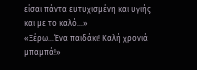είσαι πάντα ευτυχισμένη και υγιής και με το καλό…»
«Ξέρω…Ένα παιδάκι! Καλή χρονιά μπαμπά!»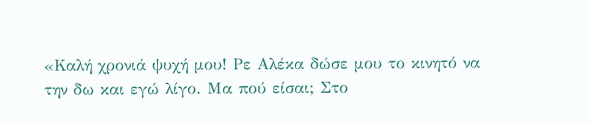«Καλή χρονιά ψυχή μου! Ρε Αλέκα δώσε μου το κινητό να την δω και εγώ λίγο. Μα πού είσαι; Στο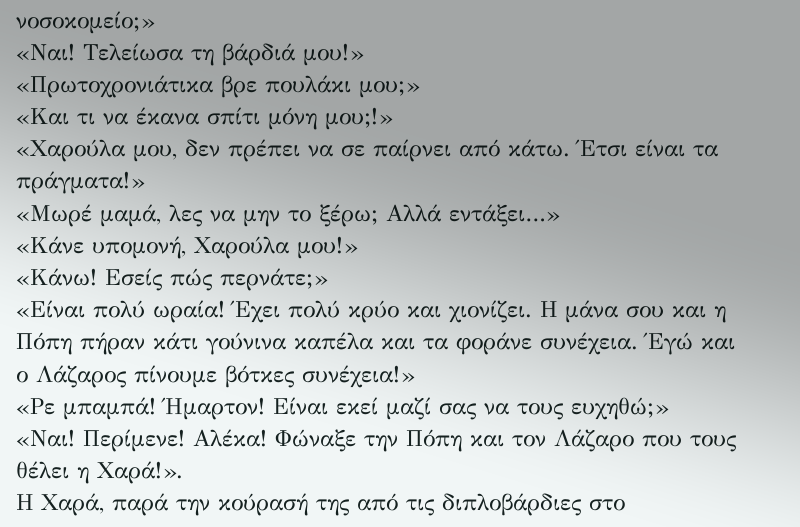νοσοκομείο;»
«Ναι! Τελείωσα τη βάρδιά μου!»
«Πρωτοχρονιάτικα βρε πουλάκι μου;»
«Και τι να έκανα σπίτι μόνη μου;!»
«Χαρούλα μου, δεν πρέπει να σε παίρνει από κάτω. Έτσι είναι τα πράγματα!»
«Μωρέ μαμά, λες να μην το ξέρω; Αλλά εντάξει…»
«Κάνε υπομονή, Χαρούλα μου!»
«Κάνω! Εσείς πώς περνάτε;»
«Είναι πολύ ωραία! Έχει πολύ κρύο και χιονίζει. Η μάνα σου και η Πόπη πήραν κάτι γούνινα καπέλα και τα φοράνε συνέχεια. Έγώ και ο Λάζαρος πίνουμε βότκες συνέχεια!»
«Ρε μπαμπά! Ήμαρτον! Είναι εκεί μαζί σας να τους ευχηθώ;»
«Ναι! Περίμενε! Αλέκα! Φώναξε την Πόπη και τον Λάζαρο που τους θέλει η Χαρά!».
Η Χαρά, παρά την κούρασή της από τις διπλοβάρδιες στο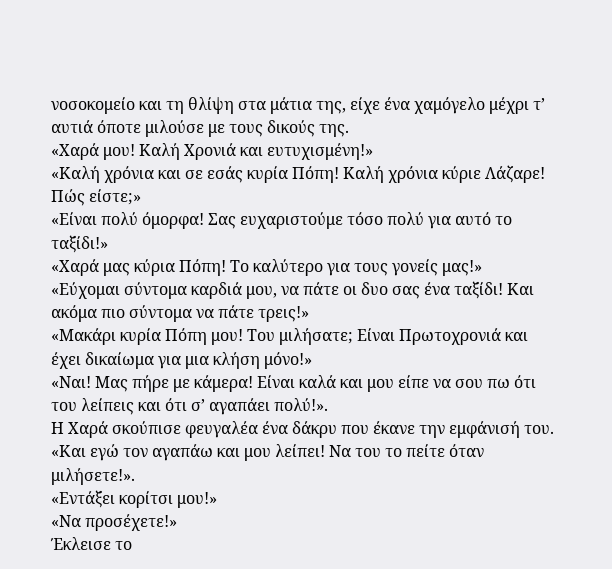νοσοκομείο και τη θλίψη στα μάτια της, είχε ένα χαμόγελο μέχρι τ’ αυτιά όποτε μιλούσε με τους δικούς της.
«Χαρά μου! Καλή Χρονιά και ευτυχισμένη!»
«Καλή χρόνια και σε εσάς κυρία Πόπη! Καλή χρόνια κύριε Λάζαρε! Πώς είστε;»
«Είναι πολύ όμορφα! Σας ευχαριστούμε τόσο πολύ για αυτό το ταξίδι!»
«Χαρά μας κύρια Πόπη! Το καλύτερο για τους γονείς μας!»
«Εύχομαι σύντομα καρδιά μου, να πάτε οι δυο σας ένα ταξίδι! Και ακόμα πιο σύντομα να πάτε τρεις!»
«Μακάρι κυρία Πόπη μου! Του μιλήσατε; Είναι Πρωτοχρονιά και έχει δικαίωμα για μια κλήση μόνο!»
«Ναι! Μας πήρε με κάμερα! Είναι καλά και μου είπε να σου πω ότι του λείπεις και ότι σ’ αγαπάει πολύ!».
Η Χαρά σκούπισε φευγαλέα ένα δάκρυ που έκανε την εμφάνισή του.
«Και εγώ τον αγαπάω και μου λείπει! Να του το πείτε όταν μιλήσετε!».
«Εντάξει κορίτσι μου!»
«Να προσέχετε!»
Έκλεισε το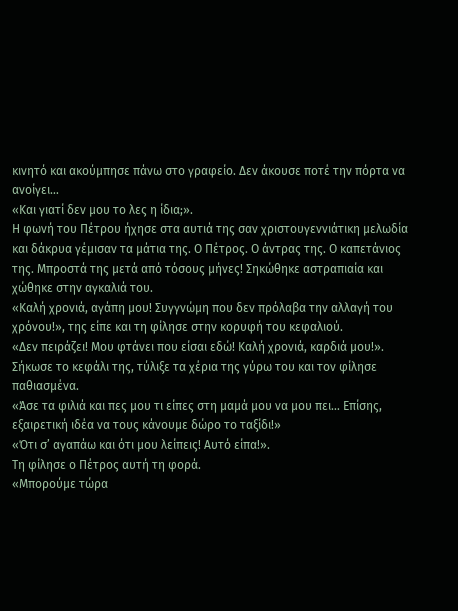κινητό και ακούμπησε πάνω στο γραφείο. Δεν άκουσε ποτέ την πόρτα να ανοίγει…
«Και γιατί δεν μου το λες η ίδια;».
Η φωνή του Πέτρου ήχησε στα αυτιά της σαν χριστουγεννιάτικη μελωδία και δάκρυα γέμισαν τα μάτια της. Ο Πέτρος. Ο άντρας της. Ο καπετάνιος της. Μπροστά της μετά από τόσους μήνες! Σηκώθηκε αστραπιαία και χώθηκε στην αγκαλιά του.
«Καλή χρονιά, αγάπη μου! Συγγνώμη που δεν πρόλαβα την αλλαγή του χρόνου!», της είπε και τη φίλησε στην κορυφή του κεφαλιού.
«Δεν πειράζει! Μου φτάνει που είσαι εδώ! Καλή χρονιά, καρδιά μου!».
Σήκωσε το κεφάλι της, τύλιξε τα χέρια της γύρω του και τον φίλησε παθιασμένα.
«Άσε τα φιλιά και πες μου τι είπες στη μαμά μου να μου πει… Επίσης, εξαιρετική ιδέα να τους κάνουμε δώρο το ταξίδι!»
«Ότι σ’ αγαπάω και ότι μου λείπεις! Αυτό είπα!».
Τη φίλησε ο Πέτρος αυτή τη φορά.
«Μπορούμε τώρα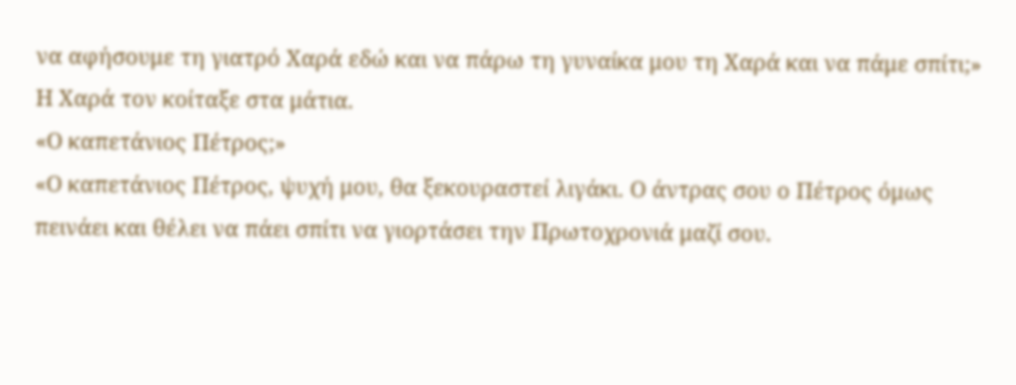να αφήσουμε τη γιατρό Χαρά εδώ και να πάρω τη γυναίκα μου τη Χαρά και να πάμε σπίτι;»
Η Χαρά τον κοίταξε στα μάτια.
«Ο καπετάνιος Πέτρος;»
«Ο καπετάνιος Πέτρος, ψυχή μου, θα ξεκουραστεί λιγάκι. Ο άντρας σου ο Πέτρος όμως πεινάει και θέλει να πάει σπίτι να γιορτάσει την Πρωτοχρονιά μαζί σου.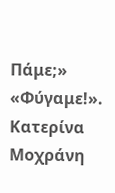Πάμε;»
«Φύγαμε!».
Κατερίνα Μοχράνη